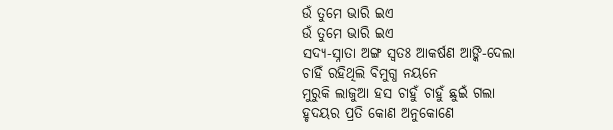ଉଁ ତୁମେ ଭାରି ଇଏ
ଉଁ ତୁମେ ଭାରି ଇଏ
ସଦ୍ୟ-ସ୍ନାତା ଅଙ୍ଗ ସ୍ବତଃ ଆକର୍ଷଣ ଆଙ୍କି-ଦେଲା
ଚାହିଁ ରହିଥିଲି ବିମୁଗ୍ଧ ନୟନେ
ମୁରୁକି ଲାଜୁଆ ହସ ଚାହୁଁ ଚାହୁଁ ଛୁଇଁ ଗଲା
ହୃଦୟର ପ୍ରତି କୋଣ ଅନୁକୋଣେ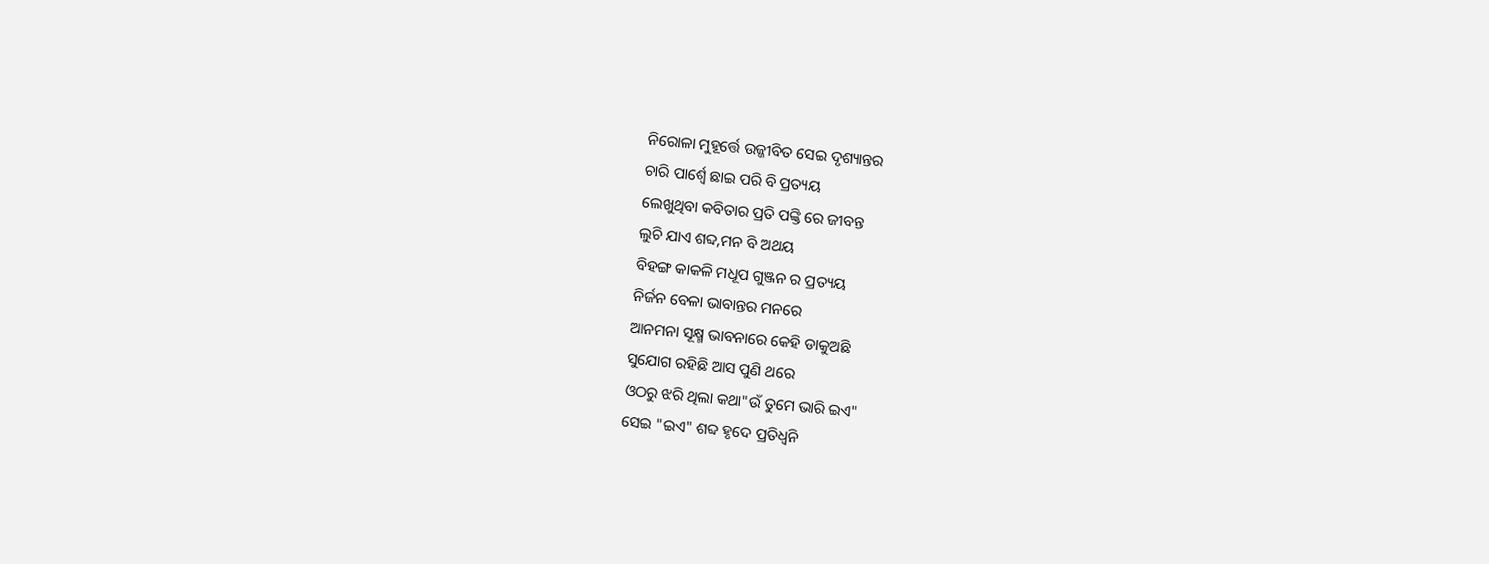ନିରୋଳା ମୁହୂର୍ତ୍ତେ ଉଜ୍ଜୀବିତ ସେଇ ଦୃଶ୍ୟାନ୍ତର
ଚାରି ପାର୍ଶ୍ଵେ ଛାଇ ପରି ବି ପ୍ରତ୍ୟୟ
ଲେଖୁଥିବା କବିତାର ପ୍ରତି ପଙ୍କ୍ତି ରେ ଜୀବନ୍ତ
ଲୁଚି ଯାଏ ଶବ୍ଦ,ମନ ବି ଅଥୟ
ବିହଙ୍ଗ କାକଳି ମଧୂପ ଗୁଞ୍ଜନ ର ପ୍ରତ୍ୟୟ
ନିର୍ଜନ ବେଳା ଭାବାନ୍ତର ମନରେ
ଆନମନା ସୂକ୍ଷ୍ମ ଭାବନାରେ କେହି ଡାକୁଅଛି
ସୁଯୋଗ ରହିଛି ଆସ ପୁଣି ଥରେ
ଓଠରୁ ଝରି ଥିଲା କଥା"ଉଁ ତୁମେ ଭାରି ଇଏ"
ସେଇ "ଇଏ" ଶବ୍ଦ ହୃଦେ ପ୍ରତିଧ୍ଵନି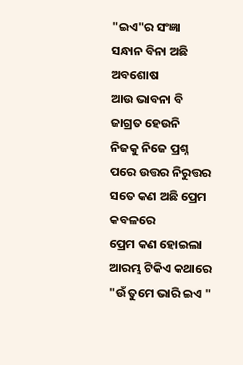"ଇଏ"ର ସଂଜ୍ଞା ସନ୍ଧାନ ବିନା ଅଛି ଅବଶୋଷ
ଆଉ ଭାବନା ବି ଜାଗ୍ରତ ହେଉନି
ନିଜକୁ ନିଜେ ପ୍ରଶ୍ନ ପରେ ଉତ୍ତର ନିରୁତ୍ତର
ସତେ କଣ ଅଛି ପ୍ରେମ କବଳରେ
ପ୍ରେମ କଣ ହୋଇଲା ଆରମ୍ଭ ଟିକିଏ କଥାରେ
"ଉଁ ତୁମେ ଭାରି ଇଏ "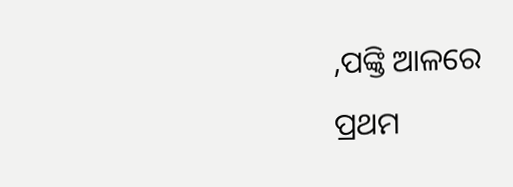,ପଙ୍କ୍ତି ଆଳରେ
ପ୍ରଥମ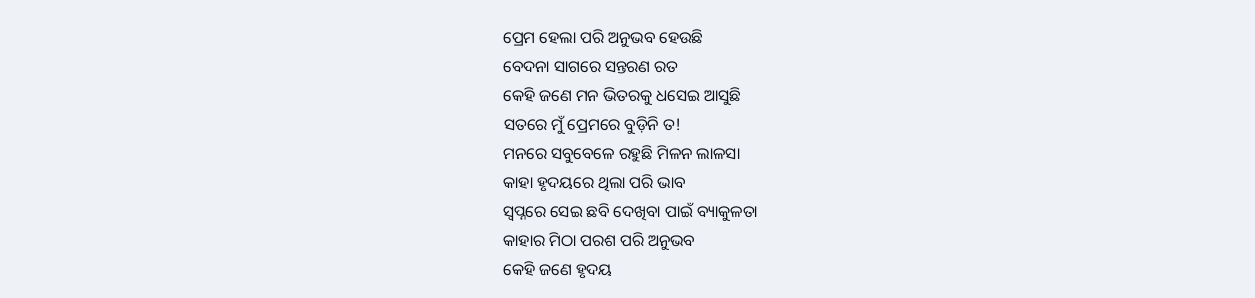ପ୍ରେମ ହେଲା ପରି ଅନୁଭବ ହେଉଛି
ବେଦନା ସାଗରେ ସନ୍ତରଣ ରତ
କେହି ଜଣେ ମନ ଭିତରକୁ ଧସେଇ ଆସୁଛି
ସତରେ ମୁଁ ପ୍ରେମରେ ବୁଡ଼ିନି ତ!
ମନରେ ସବୁବେଳେ ରହୁଛି ମିଳନ ଲାଳସା
କାହା ହୃଦୟରେ ଥିଲା ପରି ଭାବ
ସ୍ଵପ୍ନରେ ସେଇ ଛବି ଦେଖିବା ପାଇଁ ବ୍ୟାକୁଳତା
କାହାର ମିଠା ପରଶ ପରି ଅନୁଭବ
କେହି ଜଣେ ହୃଦୟ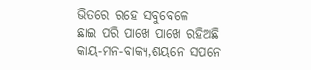ଭିତରେ ରହେ ସବୁବେଳେ
ଛାଇ ପରି ପାଖେ ପାଖେ ରହିଅଛି
କାୟ-ମନ-ବାକ୍ୟ,ଶୟନେ ସପନେ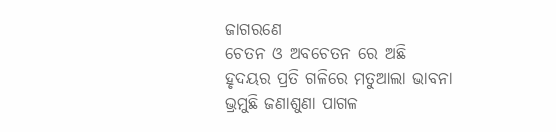ଜାଗରଣେ
ଚେତନ ଓ ଅବଚେତନ ରେ ଅଛି
ହୃଦୟର ପ୍ରତି ଗଳିରେ ମତୁଆଲା ଭାବନା
ଭ୍ରମୁଛି ଜଣାଶୁଣା ପାଗଳ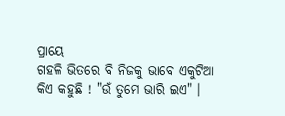ପ୍ରାୟେ
ଗହଳି ଭିତରେ ବି ନିଜକୁ ଭାବେ ଏକୁଟିଆ
କିଏ କହୁଛି ! "ଉଁ ତୁମେ ଭାରି ଇଏ" ।